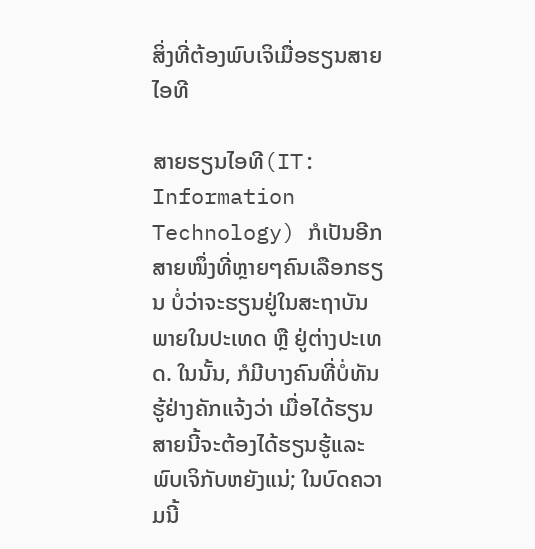ສິ່ງທີ່ຕ້ອງພົບເຈິເມື່ອຮຽນສາຍໄອທີ

ສາຍຮຽນໄອທີ(IT: Information Technology) ກໍເປັນອີກສາຍໜຶ່ງທີ່ຫຼາຍໆຄົນເລືອກຮຽນ ບໍ່ວ່າຈະຮຽນຢູ່ໃນສະຖາບັນພາຍໃນປະເທດ ຫຼື ຢູ່ຕ່າງປະເທດ. ໃນນັ້ນ, ກໍມີບາງຄົນທີ່ບໍ່ທັນຮູ້ຢ່າງຄັກແຈ້ງວ່າ ເມື່ອໄດ້ຮຽນສາຍນີ້ຈະຕ້ອງໄດ້ຮຽນຮູ້ແລະພົບເຈິກັບຫຍັງແນ່; ໃນບົດຄວາມນີ້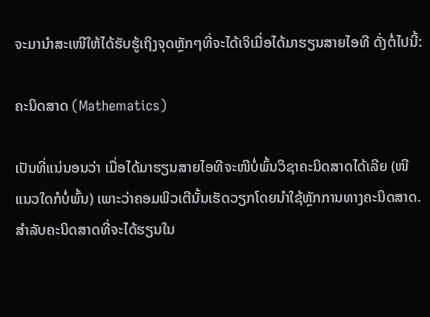ຈະມານຳສະເໜີໃຫ້ໄດ້ຮັບຮູ້ເຖິງຈຸດຫຼັກໆທີ່ຈະໄດ້ເຈິເມື່ອໄດ້ມາຮຽນສາຍໄອທີ ດັ່ງຕໍ່ໄປນີ້:

ຄະນິດສາດ (Mathematics)

ເປັນທີ່ແນ່ນອນວ່າ ເມື່ອໄດ້ມາຮຽນສາຍໄອທີຈະໜີບໍ່ພົ້ນວິຊາຄະນິດສາດໄດ້ເລີຍ (ໜີແນວໃດກໍບໍ່ພົ້ນ) ເພາະວ່າຄອມພິວເຕີນັ້ນເຮັດວຽກໂດຍນຳໃຊ້ຫຼັກການທາງຄະນິດສາດ. ສຳລັບຄະນິດສາດທີ່ຈະໄດ້ຮຽນໃນ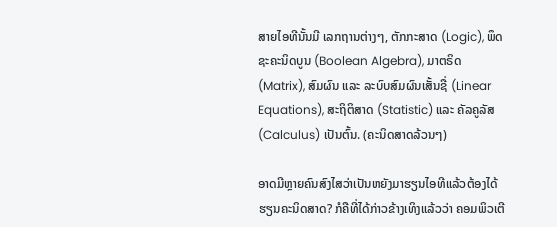ສາຍໄອທີນັ້ນມີ ເລກຖານຕ່າງໆ, ຕັກກະສາດ (Logic), ພຶດຊະຄະນິດບູນ (Boolean Algebra), ມາຕຣິດ (Matrix), ສົມຜົນ ແລະ ລະບົບສົມຜົນເສັ້ນຊື່ (Linear Equations), ສະຖິຕິສາດ (Statistic) ແລະ ຄັລຄູລັສ (Calculus) ເປັນຕົ້ນ. (ຄະນິດສາດລ້ວນໆ)

ອາດມີຫຼາຍຄົນສົງໄສວ່າເປັນຫຍັງມາຮຽນໄອທີແລ້ວຕ້ອງໄດ້ຮຽນຄະນິດສາດ? ກໍຄືທີ່ໄດ້ກ່າວຂ້າງເທິງແລ້ວວ່າ ຄອມພິວເຕີ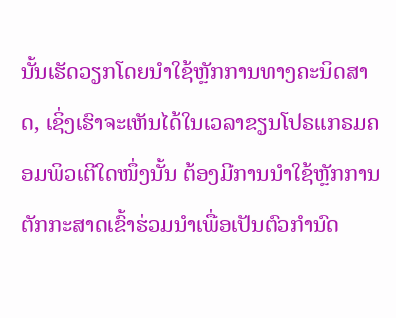ນັ້ນເຮັດວຽກໂດຍນຳໃຊ້ຫຼັກການທາງຄະນິດສາດ, ເຊິ່ງເຮົາຈະເຫັນໄດ້ໃນເວລາຂຽນໂປຣແກຣມຄອມພິວເຕີໃດໜຶ່ງນັ້ນ ຕ້ອງມີການນຳໃຊ້ຫຼັກການຕັກກະສາດເຂົ້າຮ່ວມນຳເພື່ອເປັນຕົວກຳນົດ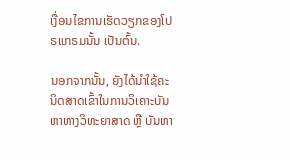ເງື່ອນໄຂການເຮັດວຽກຂອງໂປຣແກຣມນັ້ນ ເປັນຕົ້ນ.

ນອກຈາກນັ້ນ, ຍັງໄດ້ນຳໃຊ້ຄະນິດສາດເຂົ້າໃນການວິເຄາະບັນຫາທາງວິທະຍາສາດ ຫຼື ບັນຫາ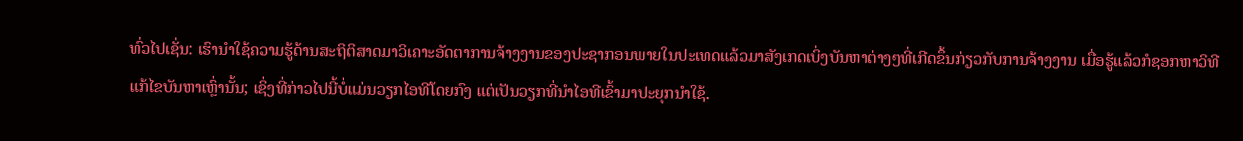ທົ່ວໄປເຊັ່ນ: ເຮົານຳໃຊ້ຄວາມຮູ້ດ້ານສະຖິຕິສາດມາວິເຄາະອັດຕາການຈ້າງງານຂອງປະຊາກອນພາຍໃນປະເທດແລ້ວມາສັງເກດເບິ່ງບັນຫາຕ່າງໆທີ່ເກີດຂຶ້ນກ່ຽວກັບການຈ້າງງານ ເມື່ອຮູ້ແລ້ວກໍຊອກຫາວິທີແກ້ໄຂບັນຫາເຫຼົ່ານັ້ນ; ເຊິ່ງທີ່ກ່າວໄປນີ້ບໍ່ແມ່ນວຽກໄອທີໂດຍກົງ ແຕ່ເປັນວຽກທີ່ນຳໄອທີເຂົ້າມາປະຍຸກນຳໃຊ້.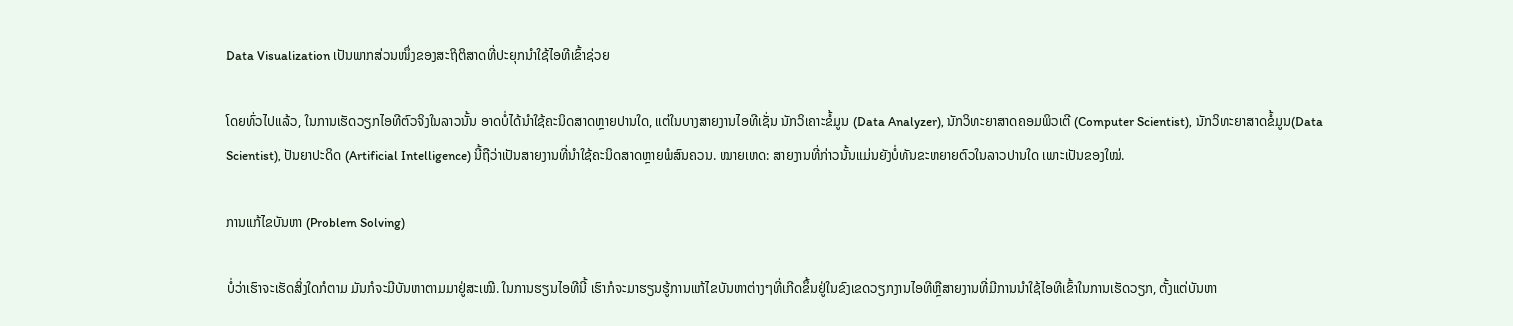Data Visualization ເປັນພາກສ່ວນໜຶ່ງຂອງສະຖິຕິສາດທີ່ປະຍຸກນຳໃຊ້ໄອທີເຂົ້າຊ່ວຍ

ໂດຍທົ່ວໄປແລ້ວ, ໃນການເຮັດວຽກໄອທີຕົວຈິງໃນລາວນັ້ນ ອາດບໍ່ໄດ້ນຳໃຊ້ຄະນິດສາດຫຼາຍປານໃດ, ແຕ່ໃນບາງສາຍງານໄອທີເຊັ່ນ ນັກວິເຄາະຂໍ້ມູນ (Data Analyzer), ນັກວິທະຍາສາດຄອມພິວເຕີ (Computer Scientist), ນັກວິທະຍາສາດຂໍ້ມູນ(Data Scientist), ປັນຍາປະດິດ (Artificial Intelligence) ນີ້ຖືວ່າເປັນສາຍງານທີ່ນຳໃຊ້ຄະນິດສາດຫຼາຍພໍສົນຄວນ. ໝາຍເຫດ: ສາຍງານທີ່ກ່າວນັ້ນແມ່ນຍັງບໍ່ທັນຂະຫຍາຍຕົວໃນລາວປານໃດ ເພາະເປັນຂອງໃໝ່.

ການແກ້ໄຂບັນຫາ (Problem Solving)

ບໍ່ວ່າເຮົາຈະເຮັດສິ່ງໃດກໍຕາມ ມັນກໍຈະມີບັນຫາຕາມມາຢູ່ສະເໝີ. ໃນການຮຽນໄອທີນີ້ ເຮົາກໍຈະມາຮຽນຮູ້ການແກ້ໄຂບັນຫາຕ່າງໆທີ່ເກີດຂຶ້ນຢູ່ໃນຂົງເຂດວຽກງານໄອທີຫຼືສາຍງານທີ່ມີການນຳໃຊ້ໄອທີເຂົ້າໃນການເຮັດວຽກ, ຕັ້ງແຕ່ບັນຫາ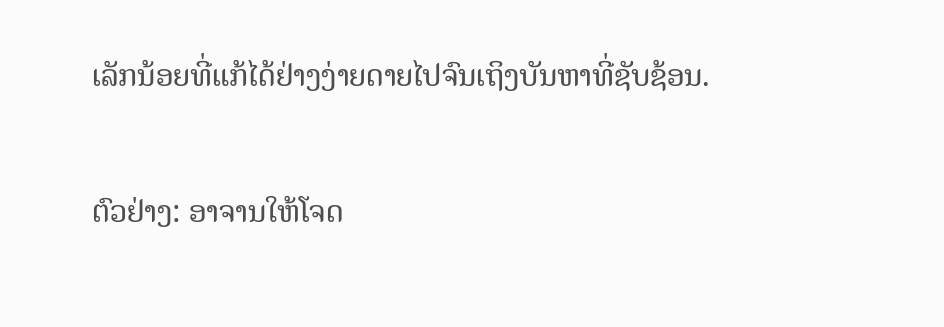ເລັກນ້ອຍທີ່ແກ້ໄດ້ຢ່າງງ່າຍດາຍໄປຈົນເຖິງບັນຫາທີ່ຊັບຊ້ອນ.

ຕົວຢ່າງ: ອາຈານໃຫ້ໂຈດ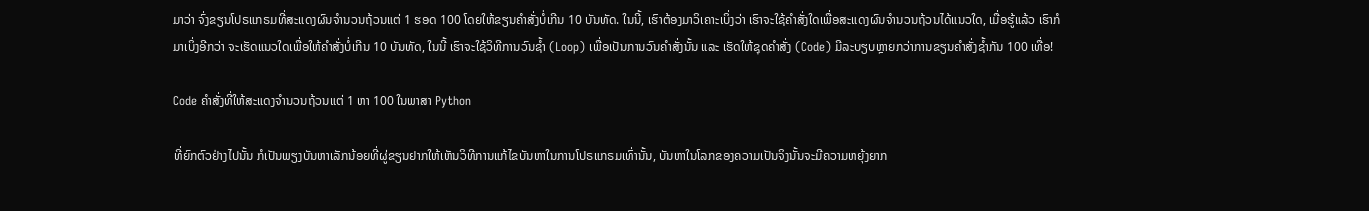ມາວ່າ ຈົ່ງຂຽນໂປຣແກຣມທີ່ສະແດງຜົນຈຳນວນຖ້ວນແຕ່ 1 ຮອດ 100 ໂດຍໃຫ້ຂຽນຄຳສັ່ງບໍ່ເກີນ 10 ບັນທັດ. ໃນນີ້, ເຮົາຕ້ອງມາວິເຄາະເບິ່ງວ່າ ເຮົາຈະໃຊ້ຄຳສັ່ງໃດເພື່ອສະແດງຜົນຈຳນວນຖ້ວນໄດ້ແນວໃດ, ເມື່ອຮູ້ແລ້ວ ເຮົາກໍມາເບິ່ງອີກວ່າ ຈະເຮັດແນວໃດເພື່ອໃຫ້ຄຳສັ່ງບໍ່ເກີນ 10 ບັນທັດ, ໃນນີ້ ເຮົາຈະໃຊ້ວິທີການວົນຊໍ້າ (Loop) ເພື່ອເປັນການວົນຄຳສັ່ງນັ້ນ ແລະ ເຮັດໃຫ້ຊຸດຄຳສັ່ງ (Code) ມີລະບຽບຫຼາຍກວ່າການຂຽນຄຳສັ່ງຊໍ້າກັນ 100 ເທື່ອ!

Code ຄຳສັ່ງທີ່ໃຫ້ສະແດງຈຳນວນຖ້ວນແຕ່ 1 ຫາ 100 ໃນພາສາ Python

ທີ່ຍົກຕົວຢ່າງໄປນັ້ນ ກໍເປັນພຽງບັນຫາເລັກນ້ອຍທີ່ຜູ່ຂຽນຢາກໃຫ້ເຫັນວິທີການແກ້ໄຂບັນຫາໃນການໂປຣແກຣມເທົ່ານັ້ນ, ບັນຫາໃນໂລກຂອງຄວາມເປັນຈິງນັ້ນຈະມີຄວາມຫຍຸ້ງຍາກ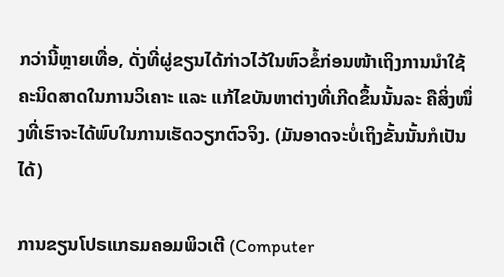ກວ່ານີ້ຫຼາຍເທື່ອ, ດັ່ງທີ່ຜູ່ຂຽນໄດ້ກ່າວໄວ້ໃນຫົວຂໍ້ກ່ອນໜ້າເຖິງການນຳໃຊ້ຄະນິດສາດໃນການວິເຄາະ ແລະ ແກ້ໄຂບັນຫາຕ່າງທີ່ເກີດຂຶ້ນນັ້ນລະ ຄືສິ່ງໜຶ່ງທີ່ເຮົາຈະໄດ້ພົບໃນການເຮັດວຽກຕົວຈິງ. (ມັນອາດຈະບໍ່ເຖິງຂັ້ນນັ້ນກໍເປັນໄດ້)

ການຂຽນໂປຣແກຣມຄອມພິວເຕີ (Computer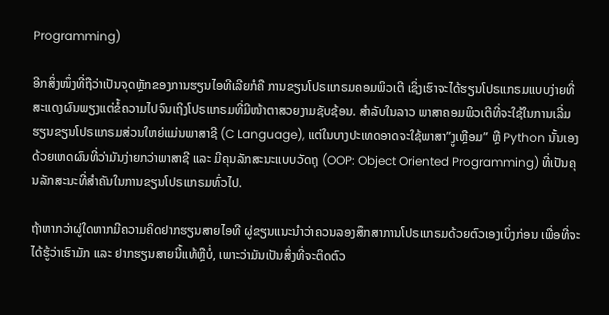Programming)

ອີກສິ່ງໜຶ່ງທີ່ຖືວ່າເປັນຈຸດຫຼັກຂອງການຮຽນໄອທີເລີຍກໍຄື ການຂຽນໂປຣແກຣມຄອມພິວເຕີ ເຊິ່ງເຮົາຈະໄດ້ຮຽນໂປຣແກຣມແບບງ່າຍທີ່ສະແດງຜົນພຽງແຕ່ຂໍ້ຄວາມໄປຈົນເຖິງໂປຣແກຣມທີ່ມີໜ້າຕາສວຍງາມຊັບຊ້ອນ. ສຳລັບໃນລາວ ພາສາຄອມພິວເຕີທີ່ຈະໃຊ້ໃນການເລີ່ມຮຽນຂຽນໂປຣແກຣມສ່ວນໃຫຍ່ແມ່ນພາສາຊີ (C Language), ແຕ່ໃນບາງປະເທດອາດຈະໃຊ້ພາສາ”ງູເຫຼືອມ” ຫຼື Python ນັ້ນເອງ ດ້ວຍເຫດຜົນທີ່ວ່າມັນງ່າຍກວ່າພາສາຊີ ແລະ ມີຄຸນລັກສະນະແບບວັດຖຸ (OOP: Object Oriented Programming) ທີ່ເປັນຄຸນລັກສະນະທີ່ສຳຄັນໃນການຂຽນໂປຣແກຣມທົ່ວໄປ.

ຖ້າຫາກວ່າຜູ່ໃດຫາກມີຄວາມຄິດຢາກຮຽນສາຍໄອທີ ຜູ່ຂຽນແນະນຳວ່າຄວນລອງສຶກສາການໂປຣແກຣມດ້ວຍຕົວເອງເບິ່ງກ່ອນ ເພື່ອທີ່ຈະໄດ້ຮູ້ວ່າເຮົາມັກ ແລະ ຢາກຮຽນສາຍນີ້ແທ້ຫຼືບໍ່, ເພາະວ່າມັນເປັນສິ່ງທີ່ຈະຕິດຕົວ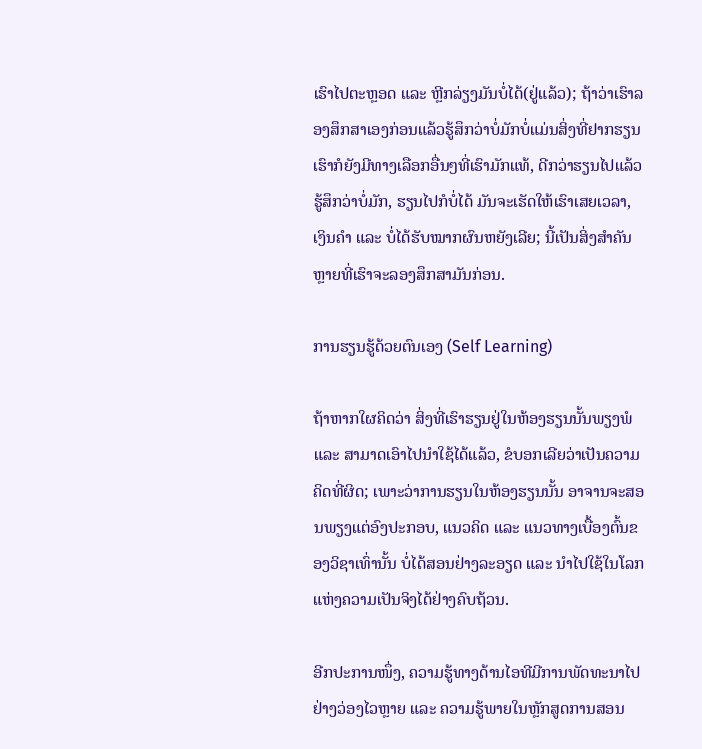ເຮົາໄປຕະຫຼອດ ແລະ ຫຼີກລ່ຽງມັນບໍ່ໄດ້(ຢູ່ແລ້ວ); ຖ້າວ່າເຮົາລອງສຶກສາເອງກ່ອນແລ້ວຮູ້ສຶກວ່າບໍ່ມັກບໍ່ແມ່ນສິ່ງທີ່ຢາກຮຽນ ເຮົາກໍຍັງມີທາງເລືອກອື່ນໆທີ່ເຮົາມັກແທ້, ດີກວ່າຮຽນໄປແລ້ວ ຮູ້ສຶກວ່າບໍ່ມັກ, ຮຽນໄປກໍບໍ່ໄດ້ ມັນຈະເຮັດໃຫ້ເຮົາເສຍເວລາ, ເງິນຄຳ ແລະ ບໍ່ໄດ້ຮັບໝາກຜົນຫຍັງເລີຍ; ນີ້ເປັນສິ່ງສຳຄັນຫຼາຍທີ່ເຮົາຈະລອງສຶກສາມັນກ່ອນ.

ການຮຽນຮູ້ດ້ວຍຕົນເອງ (Self Learning)

ຖ້າຫາກໃຜຄິດວ່າ ສິ່ງທີ່ເຮົາຮຽນຢູ່ໃນຫ້ອງຮຽນນັ້ນພຽງພໍ ແລະ ສາມາດເອົາໄປນຳໃຊ້ໄດ້ແລ້ວ, ຂໍບອກເລີຍວ່າເປັນຄວາມຄິດທີ່ຜິດ; ເພາະວ່າການຮຽນໃນຫ້ອງຮຽນນັ້ນ ອາຈານຈະສອນພຽງແຕ່ອົງປະກອບ, ແນວຄິດ ແລະ ແນວທາງເບື້ອງຕົ້ນຂອງວິຊາເທົ່ານັ້ນ ບໍ່ໄດ້ສອນຢ່າງລະອຽດ ແລະ ນຳໄປໃຊ້ໃນໂລກແຫ່ງຄວາມເປັນຈິງໄດ້ຢ່າງຄົບຖ້ວນ.

ອີກປະການໜຶ່ງ, ຄວາມຮູ້ທາງດ້ານໄອທີມີການພັດທະນາໄປຢ່າງວ່ອງໄວຫຼາຍ ແລະ ຄວາມຮູ້ພາຍໃນຫຼັກສູດການສອນ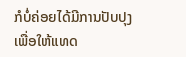ກໍບໍ່ຄ່ອຍໄດ້ມີການປັບປຸງເພື່ອໃຫ້ແທດ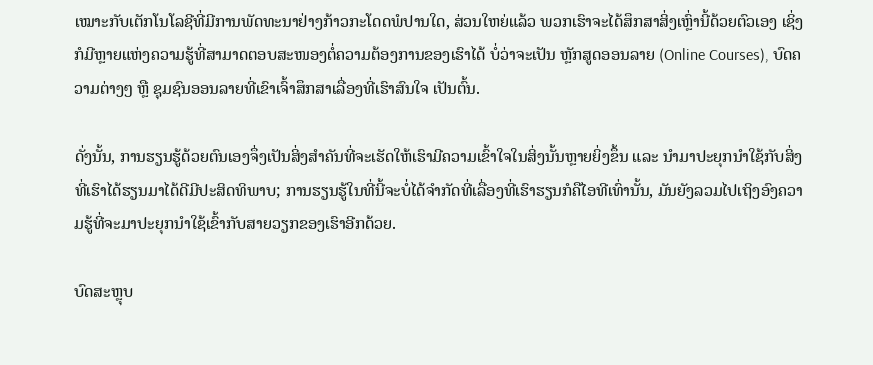ເໝາະກັບເຕັກໂນໂລຊີທີ່ມີການພັດທະນາຢ່າງກ້າວກະໂດດພໍປານໃດ, ສ່ວນໃຫຍ່ແລ້ວ ພວກເຮົາຈະໄດ້ສຶກສາສິ່ງເຫຼົ່ານີ້ດ້ວຍຕົວເອງ ເຊິ່ງກໍມີຫຼາຍແຫ່ງຄວາມຮູ້ທີ່ສາມາດຕອບສະໜອງຕໍ່ຄວາມຕ້ອງການຂອງເຮົາໄດ້ ບໍ່ວ່າຈະເປັນ ຫຼັກສູດອອນລາຍ (Online Courses), ບົດຄວາມຕ່າງໆ ຫຼື ຊຸມຊົນອອນລາຍທີ່ເຂົາເຈົ້າສຶກສາເລື່ອງທີ່ເຮົາສົນໃຈ ເປັນຕົ້ນ.

ດັ່ງນັ້ນ, ການຮຽນຮູ້ດ້ວຍຕົນເອງຈຶ່ງເປັນສິ່ງສຳຄັນທີ່ຈະເຮັດໃຫ້ເຮົາມີຄວາມເຂົ້າໃຈໃນສິ່ງນັ້ນຫຼາຍຍິ່ງຂຶ້ນ ແລະ ນຳມາປະຍຸກນຳໃຊ້ກັບສິ່ງທີ່ເຮົາໄດ້ຮຽນມາໄດ້ດີມີປະສິດທິພາບ; ການຮຽນຮູ້ໃນທີ່ນີ້ຈະບໍ່ໄດ້ຈຳກັດທີ່ເລື່ອງທີ່ເຮົາຮຽນກໍຄືໄອທີເທົ່ານັ້ນ, ມັນຍັງລວມໄປເຖິງອົງຄວາມຮູ້ທີ່ຈະມາປະຍຸກນຳໃຊ້ເຂົ້າກັບສາຍວຽກຂອງເຮົາອີກດ້ວຍ.

ບົດສະຫຼຸບ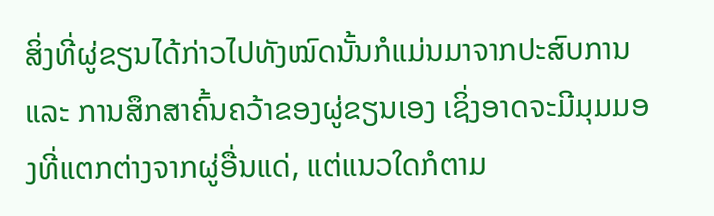ສິ່ງທີ່ຜູ່ຂຽນໄດ້ກ່າວໄປທັງໝົດນັ້ນກໍແມ່ນມາຈາກປະສົບການ ແລະ ການສຶກສາຄົ້ນຄວ້າຂອງຜູ່ຂຽນເອງ ເຊິ່ງອາດຈະມີມຸມມອງທີ່ແຕກຕ່າງຈາກຜູ່ອື່ນແດ່, ແຕ່ແນວໃດກໍຕາມ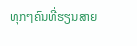ທຸກໆຄົນທີ່ຮຽນສາຍ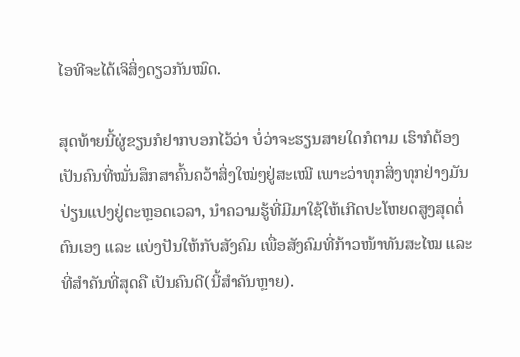ໄອທີຈະໄດ້ເຈິສິ່ງດຽວກັນໝົດ.

ສຸດທ້າຍນີ້ຜູ່ຂຽນກໍຢາກບອກໄວ້ວ່າ ບໍ່ວ່າຈະຮຽນສາຍໃດກໍຕາມ ເຮົາກໍຕ້ອງເປັນຄົນທີ່ໝັ່ນສຶກສາຄົ້ນຄວ້າສິ່ງໃໝ່ໆຢູ່ສະເໝີ ເພາະວ່າທຸກສິ່ງທຸກຢ່າງມັນປ່ຽນແປງຢູ່ຕະຫຼອດເວລາ, ນຳຄວາມຮູ້ທີ່ມີມາໃຊ້ໃຫ້ເກີດປະໂຫຍດສູງສຸດຕໍ່ຕົນເອງ ແລະ ແບ່ງປັນໃຫ້ກັບສັງຄົມ ເພື່ອສັງຄົມທີ່ກ້າວໜ້າທັນສະໄໝ ແລະ ທີ່ສຳຄັນທີ່ສຸດຄື ເປັນຄົນດີ(ນີ້ສຳຄັນຫຼາຍ).